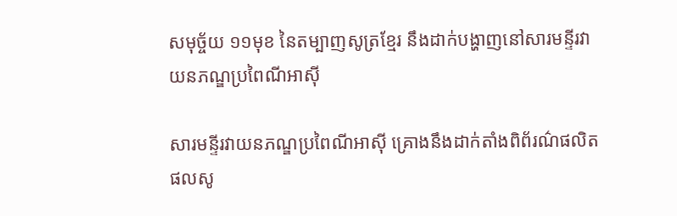សមុច្ច័យ ១១មុខ នៃតម្បាញសូត្រខ្មែរ នឹងដាក់បង្ហាញនៅសារមន្ទីរវាយនភណ្ឌប្រពៃណីអាស៊ី

សារមន្ទីរវាយនភណ្ឌប្រពៃណីអាស៊ី គ្រោងនឹងដាក់តាំងពិព័រណ៌ផលិតផលសូ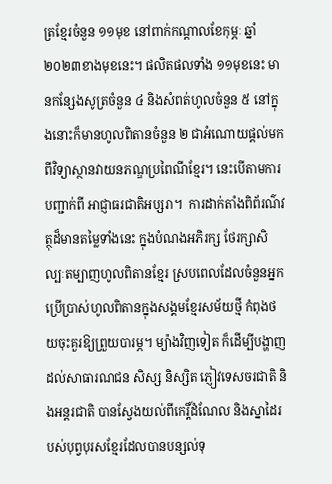ត្រខ្មែរចំនួន ១១មុខ នៅពាក់កណ្ដាលខែកុម្ភៈ ឆ្នាំ២០២៣ខាងមុខនេះ។ ផលិតផលទាំង ១១មុខនេះ មានកន្សែងសូត្រចំនួន ៤ និងសំពត់ហូលចំនួន ៥ នៅក្នុងនោះក៏មានហូលពិតានចំនួន ២ ជាអំណោយផ្តល់មកពីវិទ្យាស្ថានវាយនភណ្ឌប្រពៃណីខ្មែរ។ នេះបើតាមការបញ្ជាក់ពី អាជ្ញាធរជាតិអប្សរា។  ការដាក់តាំងពិព័រណ៌វត្ថុដ៏មានតម្លៃទាំងនេះ ក្នុងបំណងអភិរក្ស ថែរក្សាសិល្បៈតម្បាញហូលពិតានខ្មែរ ស្របពេលដែលចំនួនអ្នកប្រើប្រាស់ហូលពិតានក្នុងសង្គមខ្មែរសម័យថ្មី កំពុងថយចុះគួរឱ្យព្រួយបារម្ភ។ ម្យ៉ាងវិញទៀត ក៏ដើម្បីបង្ហាញដល់សាធារណជន សិស្ស និស្សិត ភ្ញៀវទេសចរជាតិ និងអន្តរជាតិ បានស្វែងយល់ពីកេរ្តិ៍ដំណែល និងស្នាដៃរបស់បុព្វបុរសខ្មែរដែលបានបន្សល់ទុ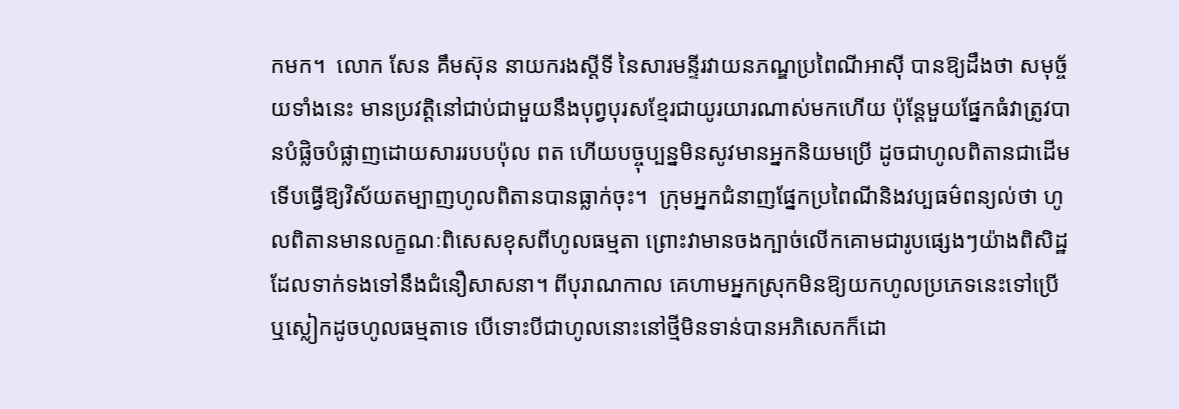កមក។  លោក សែន គឹមស៊ុន នាយករងស្តីទី នៃសារមន្ទីរវាយនភណ្ឌប្រពៃណីអាស៊ី បានឱ្យដឹងថា សមុច្ច័យទាំងនេះ មានប្រវត្តិនៅជាប់ជាមួយនឹងបុព្វបុរសខ្មែរជាយូរយារណាស់មកហើយ ប៉ុន្តែមួយផ្នែកធំវាត្រូវបានបំផ្លិចបំផ្លាញដោយសាររបបប៉ុល ពត ហើយបច្ចុប្បន្នមិនសូវមានអ្នកនិយមប្រើ ដូចជាហូលពិតានជាដើម ទើបធ្វើឱ្យវិស័យតម្បាញហូលពិតានបានធ្លាក់ចុះ។  ក្រុមអ្នកជំនាញផ្នែកប្រពៃណីនិងវប្បធម៌ពន្យល់ថា ហូលពិតានមានលក្ខណៈពិសេសខុសពីហូលធម្មតា ព្រោះវាមានចងក្បាច់លើកគោមជារូបផ្សេងៗយ៉ាងពិសិដ្ឋ ដែលទាក់ទងទៅនឹងជំនឿសាសនា។ ពីបុរាណកាល គេហាមអ្នកស្រុកមិនឱ្យយកហូលប្រភេទនេះទៅប្រើ ឬស្លៀកដូចហូលធម្មតាទេ បើទោះបីជាហូលនោះនៅថ្មីមិនទាន់បានអភិសេកក៏ដោ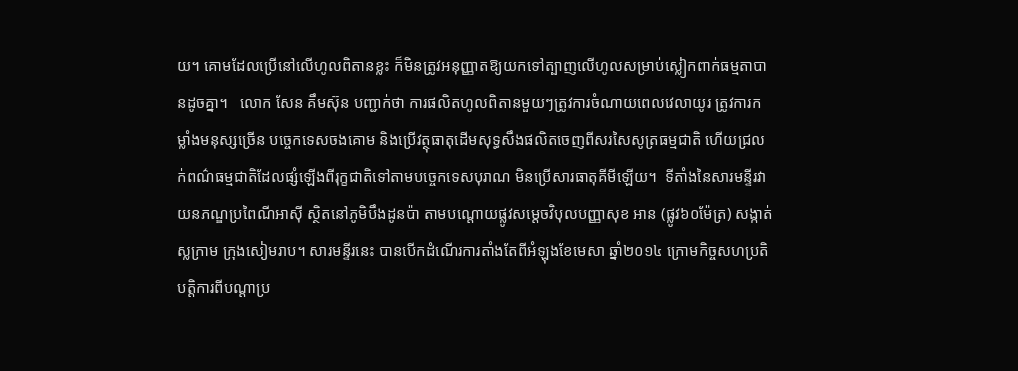យ។ គោមដែលប្រើនៅលើហូលពិតានខ្លះ ក៏មិនត្រូវអនុញ្ញាតឱ្យយកទៅត្បាញលើហូលសម្រាប់ស្លៀកពាក់ធម្មតាបានដូចគ្នា។   លោក សែន គឹមស៊ុន បញ្ជាក់ថា ការផលិតហូលពិតានមួយៗត្រូវការចំណាយពេលវេលាយូរ ត្រូវការកម្លាំងមនុស្សច្រើន បច្ចេកទេសចងគោម និងប្រើវត្ថុធាតុដើមសុទ្ធសឹងផលិតចេញពីសរសៃសូត្រធម្មជាតិ ហើយជ្រលក់ពណ៌ធម្មជាតិដែលផ្សំឡើងពីរុក្ខជាតិទៅតាមបច្ចេកទេសបុរាណ មិនប្រើសារធាតុគីមីឡើយ។  ទីតាំងនៃសារមន្ទីរវាយនភណ្ឌប្រពៃណីអាស៊ី ស្ថិតនៅភូមិបឹងដូនប៉ា តាមបណ្តោយផ្លូវសម្តេចវិបុលបញ្ញាសុខ អាន (ផ្លូវ៦០ម៉ែត្រ) សង្កាត់ស្លក្រាម ក្រុងសៀមរាប។ សារមន្ទីរនេះ បានបើកដំណើរការតាំងតែពីអំឡុងខែមេសា ឆ្នាំ២០១៤ ក្រោមកិច្ចសហប្រតិបត្តិការពីបណ្ដាប្រ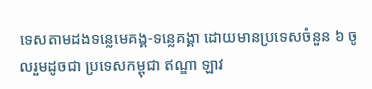ទេសតាមដងទន្លេមេគង្គ-ទន្លេគង្គា ដោយមានប្រទេសចំនួន ៦ ចូលរួមដូចជា ប្រទេសកម្ពុជា ឥណ្ឌា ឡាវ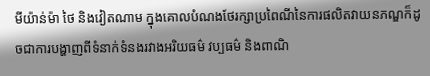មីយ៉ាន់ម៉ា ថៃ និងវៀតណាម ក្នុងគោលបំណងថែរក្សាប្រពៃណីនៃការផលិតវាយនភណ្ឌក៏ដូចជាការបង្ហាញពីទំនាក់ទំនងរវាងអរិយធម៌ វប្បធម៌ និងពាណិ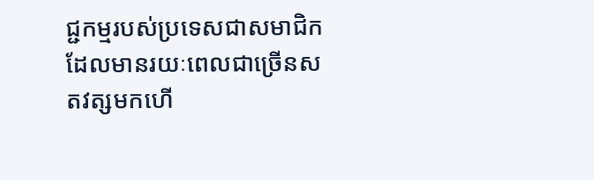ជ្ជកម្មរបស់ប្រទេសជាសមាជិក ដែលមានរយៈពេលជាច្រើនសតវត្សមកហើ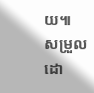យ៕  សម្រួលដោ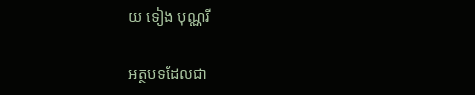យ ទៀង បុណ្ណរី

អត្ថបទដែលជា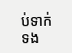ប់ទាក់ទង